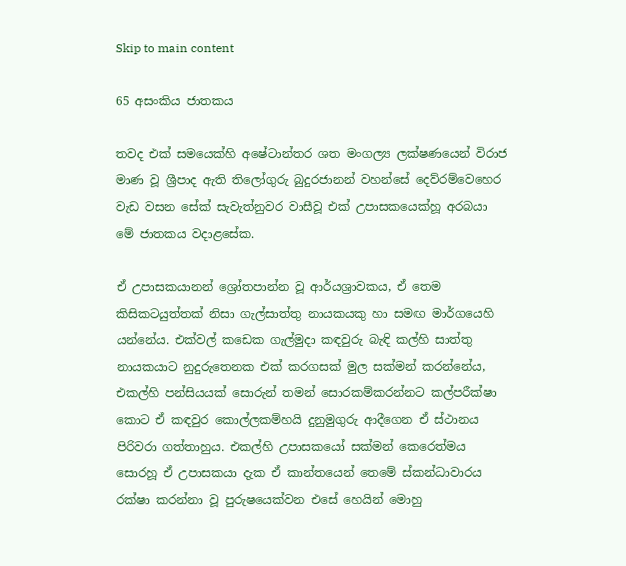Skip to main content

65 අසංකිය ජාතකය

තවද එක් සමයෙක්හි අෂේටාන්තර ශත මංගල්‍ය ලක්ෂණයෙන් විරාජ මාණ වූ ශ්‍රීපාද ඇති තිලෝගුරු බුදුරජානන් වහන්සේ දෙව්රම්වෙහෙර වැඩ වසන සේක් සැවැත්නුවර වාසීවූ එක් උපාසකයෙක්හූ අරබයා මේ ජාතකය වදාළසේක.

ඒ උපාසකයානන් ශ්‍රෝතපාන්න වූ ආර්යශ්‍රාවකය, ඒ තෙම කිසිකටයුත්තක් නිසා ගැල්සාත්තු නායකයකු හා සමඟ මාර්ගයෙහි යන්නේය. එක්වල් කඩෙක ගැල්මුදා කඳවුරු බැඳි කල්හි සාත්තු නායකයාට නුදුරුතෙනක එක් කරගසක් මුල සක්මන් කරන්නේය, එකල්හි පන්සියයක් සොරුන් තමන් සොරකම්කරන්නට කල්පරීක්ෂා කොට ඒ කඳවුර කොල්ලකම්හයි දුනුමුගුරු ආදීගෙන ඒ ස්ථානය පිරිවරා ගත්තාහුය. එකල්හි උපාසකයෝ සක්මන් කෙරෙත්මය සොරහූ ඒ උපාසකයා දැක ඒ කාන්තයෙන් තෙමේ ස්කන්ධාවාරය රක්ෂා කරන්නා වූ පුරුෂයෙක්වන එසේ හෙයින් මොහු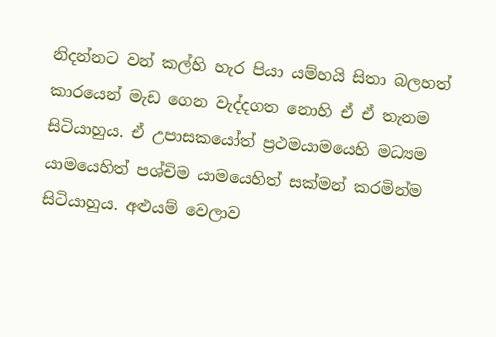නිදන්නට වන් කල්හි හැර පියා යම්හයි සිතා බලහත් කාරයෙන් මැඩ ගෙන වැද්දගත නොහි ඒ ඒ තැනම සිටියාහුය. ඒ උපාසකයෝත් ප්‍රථමයාමයෙහි මධ්‍යම යාමයෙහිත් පශ්චිම යාමයෙහිත් සක්මන් කරමින්ම සිටියාහුය. අළුයම් වෙලාව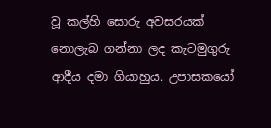වූ කල්හි සොරු අවසරයක් නොලැබ ගන්නා ලද කැටමුගුරු ආදීය දමා ගියාහුය. උපාසකයෝ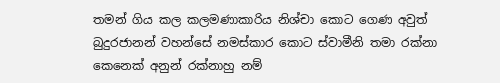තමන් ගිය කල කලමණාකාරිය නිශ්චා කොට ගෙණ අවුත් බුදුරජානන් වහන්සේ නමස්කාර කොට ස්වාමීනි තමා රක්නා කෙනෙක් අනුන් රක්නාහු නම්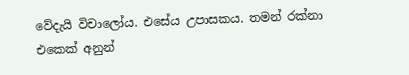වේදැයි විචාලෝය. එසේය උපාසකය. තමන් රක්නා එකෙක් අනුන්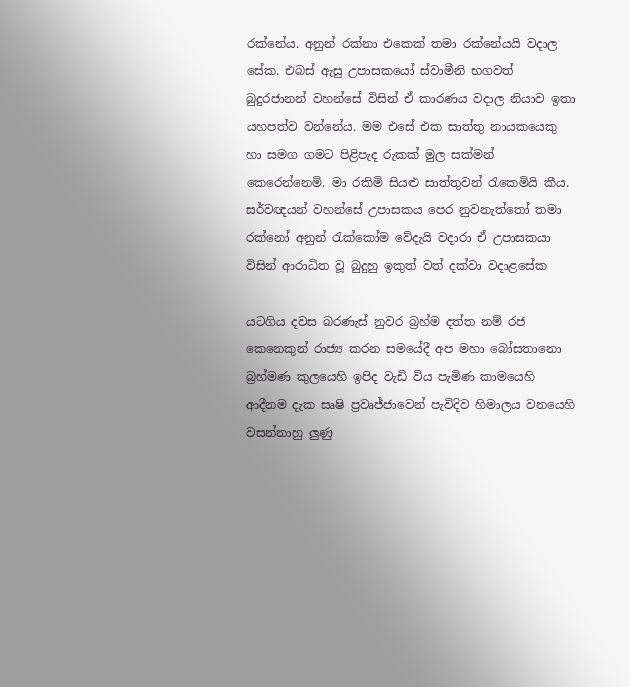රක්නේය. අනුන් රක්නා එකෙක් තමා රක්නේයයි වදාල සේක. එබස් ඇසු උපාසකයෝ ස්වාමීනි භගවත් බුදුරජානන් වහන්සේ විසින් ඒ කාරණය වදාල නියාව ඉතා යහපත්ව වන්නේය. මම එසේ එක සාත්තු නායකයෙකු හා සමග ගමට පිළිපැද රුකක් මුල සක්මන් කෙරෙන්නෙමි. මා රකිමි සියළු සාත්තුවන් රැකෙමියි කීය. සර්වඥයන් වහන්සේ උපාසකය පෙර නුවනැත්තෝ තමා රක්නෝ අනුන් රැක්කෝම වේදැයි වදාරා ඒ උපාසකයා විසින් ආරාධිත වූ බුදුහු ඉකුත් වත් දක්වා වදාළසේක

යටගිය දවස බරණැස් නුවර බ්‍රහ්ම දත්ත නම් රජ කෙනෙකුන් රාජ්‍ය කරන සමයේදී අප මහා බෝසතානො බ්‍රහ්මණ කුලයෙහි ඉපිද වැඩි විය පැමිණ කාමයෙහි ආදීනම දැක සෘෂි ප්‍රවෘජ්ජාවෙන් පැවිදිව හිමාලය වනයෙහි වසන්නාහු ලුණු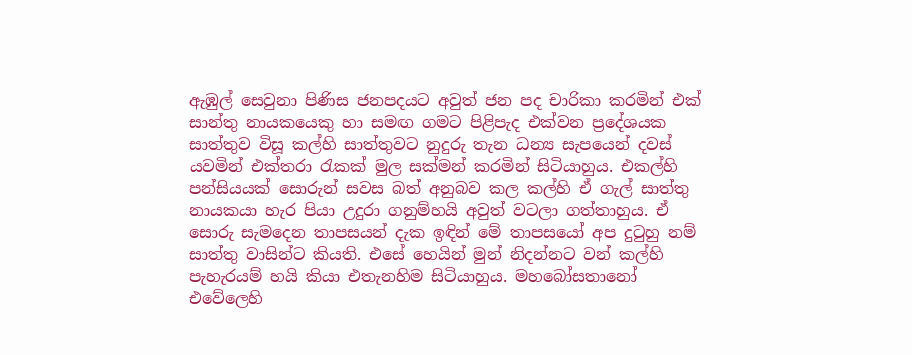ඇඹුල් සෙවුනා පිණිස ජනපදයට අවුත් ජන පද චාරිකා කරමින් එක් සාන්තු නායකයෙකු හා සමඟ ගමට පිළිපැද එක්වන ප්‍රදේශයක සාත්තුව විසූ කල්හි සාත්තුවට නුදුරු තැන ධන්‍ය සැපයෙන් දවස් යවමින් එක්තරා රැකක් මුල සක්මන් කරමින් සිටියාහුය. එකල්හි පන්සියයක් සොරුන් සවස බත් අනුබව කල කල්හි ඒ ගැල් සාත්තු නායකයා හැර පියා උදුරා ගනුම්හයි අවුත් වටලා ගත්තාහුය. ඒ සොරු සැමදෙන තාපසයන් දැක ඉඳින් මේ තාපසයෝ අප දුටුහු නම් සාත්තු වාසින්ට කියති. එසේ හෙයින් මුන් නිදන්නට වන් කල්හි පැහැරයම් හයි කියා එතැනහිම සිටියාහුය. මහබෝසතානෝ එවේලෙහි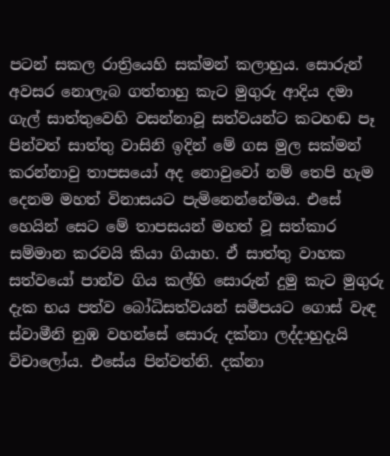පටන් සකල රාත්‍රියෙහි සක්මන් කලාහුය. සොරුන් අවසර නොලැබ ගත්තාහු කැට මුගුරු ආදිය දමා ගැල් සාත්තුවෙහි වසන්නාවූ සත්වයන්ට කටහඬ පෑ පින්වත් සාත්තු වාසිනි ඉදින් මේ ගස මුල සක්මන් කරන්නාවු තාපසයෝ අද නොවුවෝ නම් තෙපි හැම දෙනම මහත් විනාසයට පැමිනෙන්නේමය. එසේ හෙයින් සෙට මේ තාපසයන් මහත් වූ සත්කාර සම්මාන කරවයි කියා ගියාහ. ඒ සාත්තු වාහක සත්වයෝ පාන්ව ගිය කල්හි සොරුන් දුමු කැට මුගුරු දැක භය පත්ව බෝධිසත්වයන් සමීපයට ගොස් වැඳ ස්වාමීනි නුඹ වහන්සේ සොරු දක්නා ලද්දාහුදැයි විචාලෝය. එසේය පින්වත්නි. දක්නා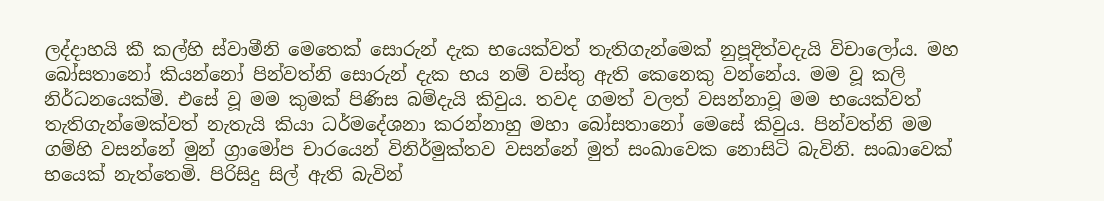ලද්දාහයි කී කල්හි ස්වාමීනි මෙතෙක් සොරුන් දැක භයෙක්වත් තැතිගැන්මෙක් නුපූදිත්වදැයි විචාලෝය. මහ බෝසතානෝ කියන්නෝ පින්වත්නි සොරුන් දැක භය නම් වස්තු ඇති කෙනෙකු වන්නේය. මම වූ කලි නිර්ධනයෙක්මි. එසේ වූ මම කුමක් පිණිස බම්දැයි කිවුය. තවද ගමත් වලත් වසන්නාවූ මම භයෙක්වත් තැතිගැන්මෙක්වත් නැතැයි කියා ධර්මදේශනා කරන්නාහු මහා බෝසතානෝ මෙසේ කිවුය. පින්වත්නි මම ගම්හි වසන්නේ මුන් ග්‍රාමෝප චාරයෙන් විනිර්මුක්තව වසන්නේ මුත් සංඛාවෙක නොසිටි බැවිනි. සංඛාවෙක් භයෙක් නැත්තෙමි. පිරිසිදු සිල් ඇති බැවින්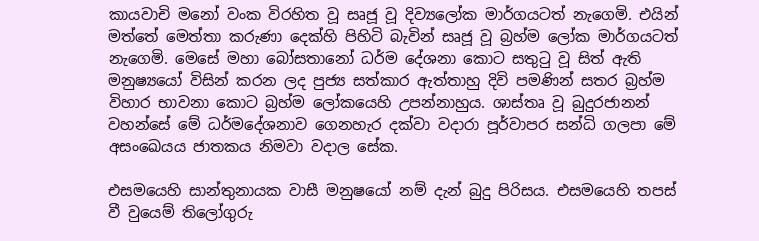කායවාචි මනෝ වංක විරහිත වූ සෘජූ වූ දිව්‍යලෝක මාර්ගයටත් නැගෙමි. එයින් මත්තේ මෙත්තා කරුණා දෙක්හි පිහිටි බැවින් සෘජූ වූ බ්‍රහ්ම ලෝක මාර්ගයටත් නැගෙමි. මෙසේ මහා බෝසතානෝ ධර්ම දේශනා කොට සතුටු වූ සිත් ඇති මනුෂ්‍යයෝ විසින් කරන ලද පුජ්‍ය සත්කාර ඇත්තාහු දිවි පමණින් සතර බ්‍රහ්ම විහාර භාවනා කොට බ්‍රහ්ම ලෝකයෙහි උපන්නාහුය. ශාස්තෘ වූ බුදුරජානන් වහන්සේ මේ ධර්මදේශනාව ගෙනහැර දක්වා වදාරා පූර්වාපර සන්ධි ගලපා මේ අසංඛෙයය ජාතකය නිමවා වදාල සේක.

එසමයෙහි සාන්තුනායක වාසී මනුෂයෝ නම් දැන් බුදු පිරිසය. එසමයෙහි තපස් වී වුයෙම් තිලෝගුරු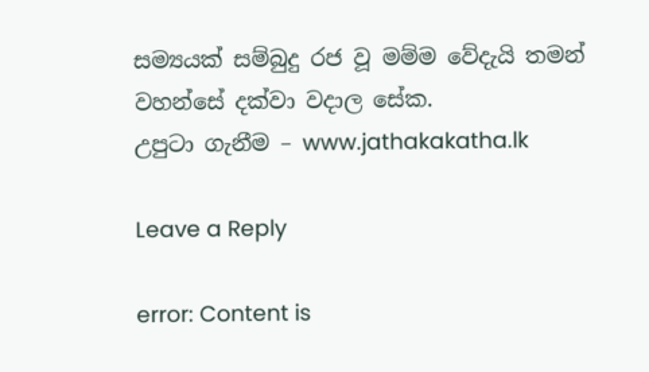සම්‍යයක් සම්බුදු රජ වූ මම්ම වේදැයි තමන් වහන්සේ දක්වා වදාල සේක.
උපුටා ගැනීම – www.jathakakatha.lk

Leave a Reply

error: Content is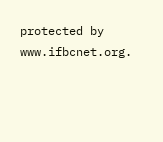protected by www.ifbcnet.org.